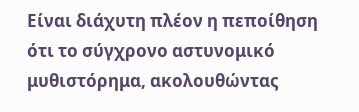Είναι διάχυτη πλέον η πεποίθηση ότι το σύγχρονο αστυνομικό μυθιστόρημα, ακολουθώντας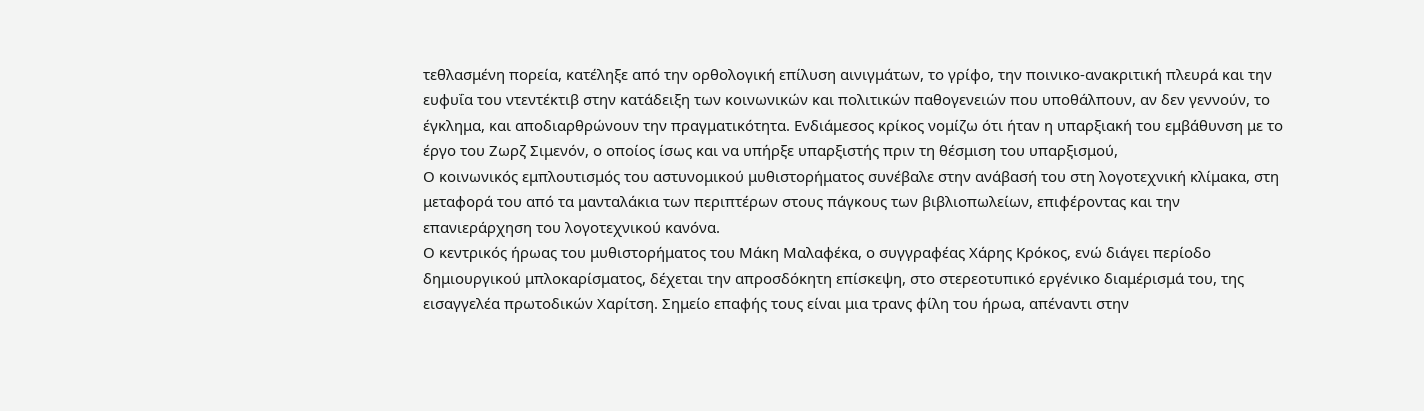τεθλασμένη πορεία, κατέληξε από την ορθολογική επίλυση αινιγμάτων, το γρίφο, την ποινικo-ανακριτική πλευρά και την ευφυΐα του ντεντέκτιβ στην κατάδειξη των κοινωνικών και πολιτικών παθογενειών που υποθάλπουν, αν δεν γεννούν, το έγκλημα, και αποδιαρθρώνουν την πραγματικότητα. Ενδιάμεσος κρίκος νομίζω ότι ήταν η υπαρξιακή του εμβάθυνση με το έργο του Ζωρζ Σιμενόν, ο οποίος ίσως και να υπήρξε υπαρξιστής πριν τη θέσμιση του υπαρξισμού,
Ο κοινωνικός εμπλουτισμός του αστυνομικού μυθιστορήματος συνέβαλε στην ανάβασή του στη λογοτεχνική κλίμακα, στη μεταφορά του από τα μανταλάκια των περιπτέρων στους πάγκους των βιβλιοπωλείων, επιφέροντας και την επανιεράρχηση του λογοτεχνικού κανόνα.
Ο κεντρικός ήρωας του μυθιστορήματος του Μάκη Μαλαφέκα, ο συγγραφέας Χάρης Κρόκος, ενώ διάγει περίοδο δημιουργικού μπλοκαρίσματος, δέχεται την απροσδόκητη επίσκεψη, στο στερεοτυπικό εργένικο διαμέρισμά του, της εισαγγελέα πρωτοδικών Χαρίτση. Σημείο επαφής τους είναι μια τρανς φίλη του ήρωα, απέναντι στην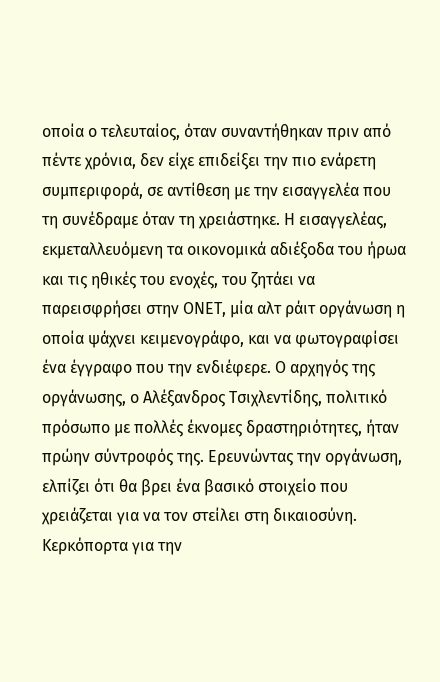οποία ο τελευταίος, όταν συναντήθηκαν πριν από πέντε χρόνια, δεν είχε επιδείξει την πιο ενάρετη συμπεριφορά, σε αντίθεση με την εισαγγελέα που τη συνέδραμε όταν τη χρειάστηκε. Η εισαγγελέας, εκμεταλλευόμενη τα οικονομικά αδιέξοδα του ήρωα και τις ηθικές του ενοχές, του ζητάει να παρεισφρήσει στην ΟΝΕΤ, μία αλτ ράιτ οργάνωση η οποία ψάχνει κειμενογράφο, και να φωτογραφίσει ένα έγγραφο που την ενδιέφερε. Ο αρχηγός της οργάνωσης, ο Αλέξανδρος Τσιχλεντίδης, πολιτικό πρόσωπο με πολλές έκνομες δραστηριότητες, ήταν πρώην σύντροφός της. Ερευνώντας την οργάνωση, ελπίζει ότι θα βρει ένα βασικό στοιχείο που χρειάζεται για να τον στείλει στη δικαιοσύνη.
Κερκόπορτα για την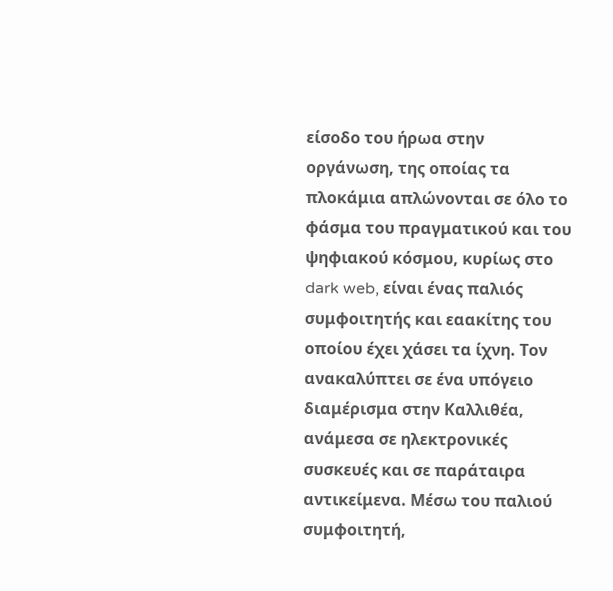είσοδο του ήρωα στην οργάνωση, της οποίας τα πλοκάμια απλώνονται σε όλο το φάσμα του πραγματικού και του ψηφιακού κόσμου, κυρίως στο dark web, είναι ένας παλιός συμφοιτητής και εαακίτης του οποίου έχει χάσει τα ίχνη. Τον ανακαλύπτει σε ένα υπόγειο διαμέρισμα στην Καλλιθέα, ανάμεσα σε ηλεκτρονικές συσκευές και σε παράταιρα αντικείμενα. Μέσω του παλιού συμφοιτητή,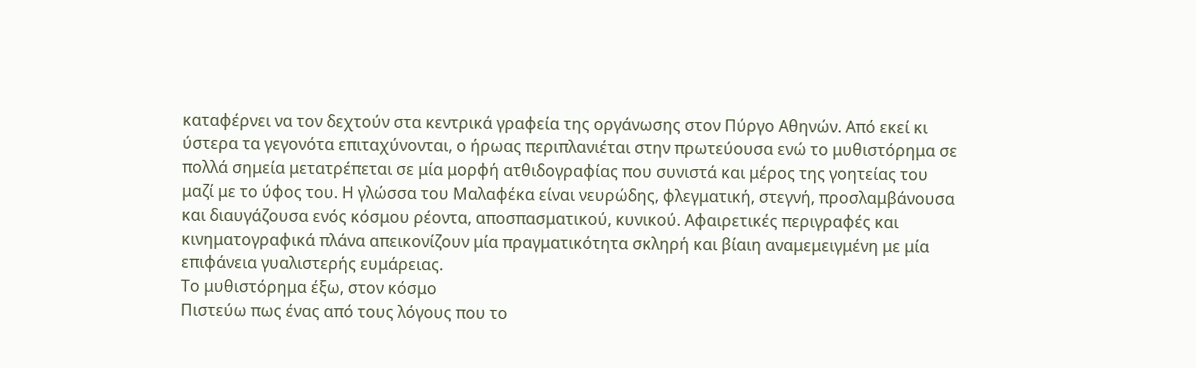καταφέρνει να τον δεχτούν στα κεντρικά γραφεία της οργάνωσης στον Πύργο Αθηνών. Από εκεί κι ύστερα τα γεγονότα επιταχύνονται, ο ήρωας περιπλανιέται στην πρωτεύουσα ενώ το μυθιστόρημα σε πολλά σημεία μετατρέπεται σε μία μορφή ατθιδογραφίας που συνιστά και μέρος της γοητείας του μαζί με το ύφος του. Η γλώσσα του Μαλαφέκα είναι νευρώδης, φλεγματική, στεγνή, προσλαμβάνουσα και διαυγάζουσα ενός κόσμου ρέοντα, αποσπασματικού, κυνικού. Αφαιρετικές περιγραφές και κινηματογραφικά πλάνα απεικονίζουν μία πραγματικότητα σκληρή και βίαιη αναμεμειγμένη με μία επιφάνεια γυαλιστερής ευμάρειας.
Το μυθιστόρημα έξω, στον κόσμο
Πιστεύω πως ένας από τους λόγους που το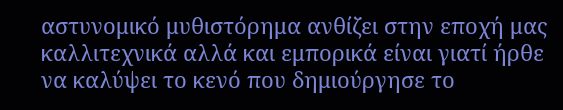αστυνομικό μυθιστόρημα ανθίζει στην εποχή μας καλλιτεχνικά αλλά και εμπορικά είναι γιατί ήρθε να καλύψει το κενό που δημιούργησε το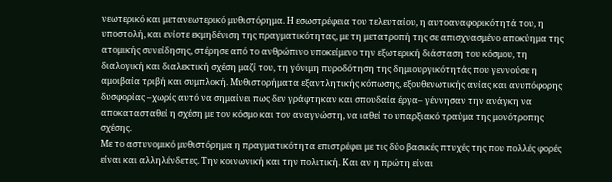νεωτερικό και μετανεωτερικό μυθιστόρημα. Η εσωστρέφεια του τελευταίου, η αυτοαναφορικότητά του, η υποστολή, και ενίοτε εκμηδένιση της πραγματικότητας, με τη μετατροπή της σε απισχνασμένο αποκύημα της ατομικής συνείδησης, στέρησε από το ανθρώπινο υποκείμενο την εξωτερική διάσταση του κόσμου, τη διαλογική και διαλεκτική σχέση μαζί του, τη γόνιμη πυροδότηση της δημιουργικότητάς που γεννούσε η αμοιβαία τριβή και συμπλοκή. Μυθιστορήματα εξαντλητικής κόπωσης, εξουθενωτικής ανίας και ανυπόφορης δυσφορίας –χωρίς αυτό να σημαίνει πως δεν γράφτηκαν και σπουδαία έργα– γέννησαν την ανάγκη να αποκατασταθεί η σχέση με τον κόσμο και τον αναγνώστη, να ιαθεί το υπαρξιακό τραύμα της μονότροπης σχέσης.
Με το αστυνομικό μυθιστόρημα η πραγματικότητα επιστρέφει με τις δύο βασικές πτυχές της που πολλές φορές είναι και αλληλένδετες. Την κοινωνική και την πολιτική. Και αν η πρώτη είναι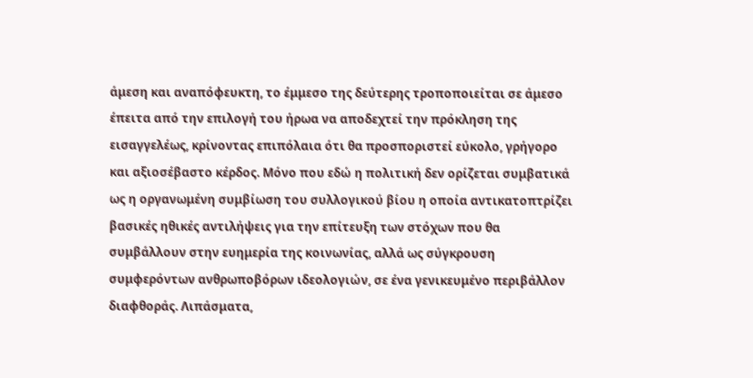άμεση και αναπόφευκτη, το έμμεσο της δεύτερης τροποποιείται σε άμεσο έπειτα από την επιλογή του ήρωα να αποδεχτεί την πρόκληση της εισαγγελέως, κρίνοντας επιπόλαια ότι θα προσποριστεί εύκολο, γρήγορο και αξιοσέβαστο κέρδος. Μόνο που εδώ η πολιτική δεν ορίζεται συμβατικά ως η οργανωμένη συμβίωση του συλλογικού βίου η οποία αντικατοπτρίζει βασικές ηθικές αντιλήψεις για την επίτευξη των στόχων που θα συμβάλλουν στην ευημερία της κοινωνίας, αλλά ως σύγκρουση συμφερόντων ανθρωποβόρων ιδεολογιών, σε ένα γενικευμένο περιβάλλον διαφθοράς. Λιπάσματα,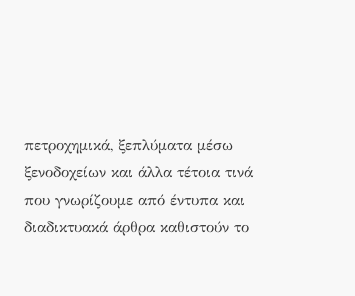πετροχημικά, ξεπλύματα μέσω ξενοδοχείων και άλλα τέτοια τινά που γνωρίζουμε από έντυπα και διαδικτυακά άρθρα καθιστούν το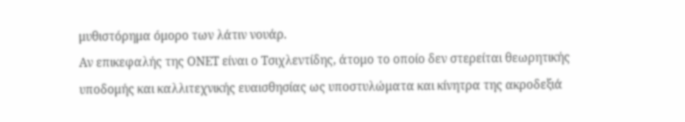μυθιστόρημα όμορο των λάτιν νουάρ.
Αν επικεφαλής της ΟΝΕΤ είναι ο Τσιχλεντίδης, άτομο το οποίο δεν στερείται θεωρητικής υποδομής και καλλιτεχνικής ευαισθησίας ως υποστυλώματα και κίνητρα της ακροδεξιά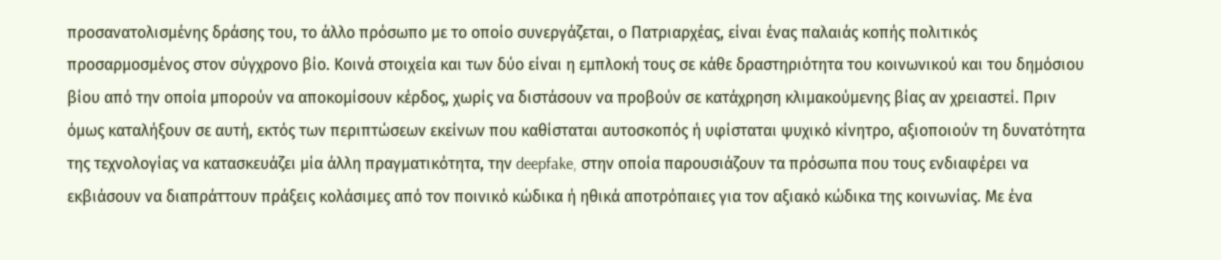προσανατολισμένης δράσης του, το άλλο πρόσωπο με το οποίο συνεργάζεται, ο Πατριαρχέας, είναι ένας παλαιάς κοπής πολιτικός προσαρμοσμένος στον σύγχρονο βίο. Κοινά στοιχεία και των δύο είναι η εμπλοκή τους σε κάθε δραστηριότητα του κοινωνικού και του δημόσιου βίου από την οποία μπορούν να αποκομίσουν κέρδος, χωρίς να διστάσουν να προβούν σε κατάχρηση κλιμακούμενης βίας αν χρειαστεί. Πριν όμως καταλήξουν σε αυτή, εκτός των περιπτώσεων εκείνων που καθίσταται αυτοσκοπός ή υφίσταται ψυχικό κίνητρο, αξιοποιούν τη δυνατότητα της τεχνολογίας να κατασκευάζει μία άλλη πραγματικότητα, την deepfake, στην οποία παρουσιάζουν τα πρόσωπα που τους ενδιαφέρει να εκβιάσουν να διαπράττουν πράξεις κολάσιμες από τον ποινικό κώδικα ή ηθικά αποτρόπαιες για τον αξιακό κώδικα της κοινωνίας. Με ένα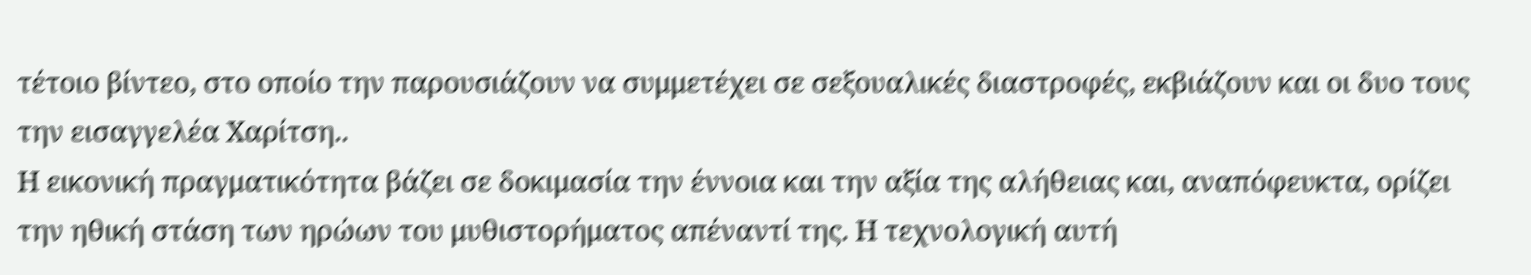τέτοιο βίντεο, στο οποίο την παρουσιάζουν να συμμετέχει σε σεξουαλικές διαστροφές, εκβιάζουν και οι δυο τους την εισαγγελέα Χαρίτση..
Η εικονική πραγματικότητα βάζει σε δοκιμασία την έννοια και την αξία της αλήθειας και, αναπόφευκτα, ορίζει την ηθική στάση των ηρώων του μυθιστορήματος απέναντί της. Η τεχνολογική αυτή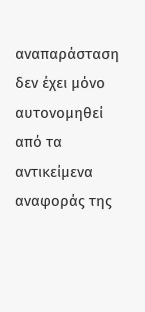αναπαράσταση δεν έχει μόνο αυτονομηθεί από τα αντικείμενα αναφοράς της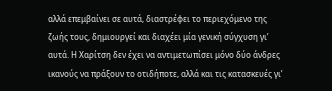αλλά επεμβαίνει σε αυτά, διαστρέφει το περιεχόμενο της ζωής τους, δημιουργεί και διαχέει μία γενική σύγχυση γι’ αυτά. Η Χαρίτση δεν έχει να αντιμετωπίσει μόνο δύο άνδρες ικανούς να πράξουν το οτιδήποτε, αλλά και τις κατασκευές γι’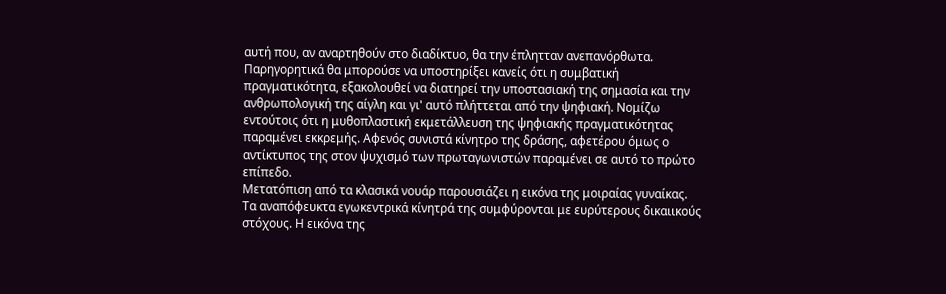αυτή που, αν αναρτηθούν στο διαδίκτυο, θα την έπλητταν ανεπανόρθωτα. Παρηγορητικά θα μπορούσε να υποστηρίξει κανείς ότι η συμβατική πραγματικότητα, εξακολουθεί να διατηρεί την υποστασιακή της σημασία και την ανθρωπολογική της αίγλη και γι' αυτό πλήττεται από την ψηφιακή. Νομίζω εντούτοις ότι η μυθοπλαστική εκμετάλλευση της ψηφιακής πραγματικότητας παραμένει εκκρεμής. Αφενός συνιστά κίνητρο της δράσης, αφετέρου όμως ο αντίκτυπος της στον ψυχισμό των πρωταγωνιστών παραμένει σε αυτό το πρώτο επίπεδο.
Μετατόπιση από τα κλασικά νουάρ παρουσιάζει η εικόνα της μοιραίας γυναίκας. Τα αναπόφευκτα εγωκεντρικά κίνητρά της συμφύρονται με ευρύτερους δικαιικούς στόχους. Η εικόνα της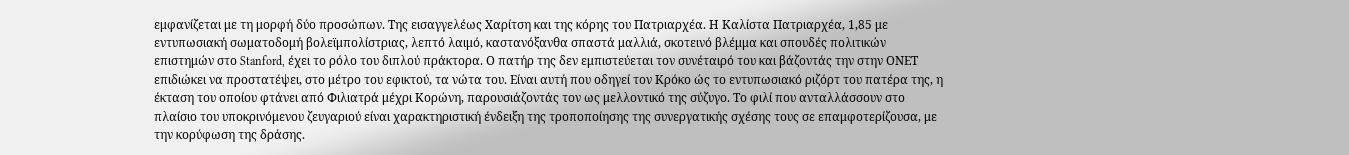εμφανίζεται με τη μορφή δύο προσώπων. Της εισαγγελέως Χαρίτση και της κόρης του Πατριαρχέα. Η Καλίστα Πατριαρχέα, 1,85 με εντυπωσιακή σωματοδομή βολεϊμπολίστριας, λεπτό λαιμό, καστανόξανθα σπαστά μαλλιά, σκοτεινό βλέμμα και σπουδές πολιτικών επιστημών στο Stanford, έχει το ρόλο του διπλού πράκτορα. Ο πατήρ της δεν εμπιστεύεται τον συνέταιρό του και βάζοντάς την στην ΟΝΕΤ επιδιώκει να προστατέψει, στο μέτρο του εφικτού, τα νώτα του. Είναι αυτή που οδηγεί τον Κρόκο ώς το εντυπωσιακό ριζόρτ του πατέρα της, η έκταση του οποίου φτάνει από Φιλιατρά μέχρι Κορώνη, παρουσιάζοντάς τον ως μελλοντικό της σύζυγο. Το φιλί που ανταλλάσσουν στο πλαίσιο του υποκρινόμενου ζευγαριού είναι χαρακτηριστική ένδειξη της τροποποίησης της συνεργατικής σχέσης τους σε επαμφοτερίζουσα, με την κορύφωση της δράσης.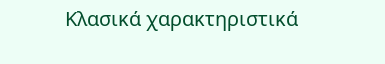Κλασικά χαρακτηριστικά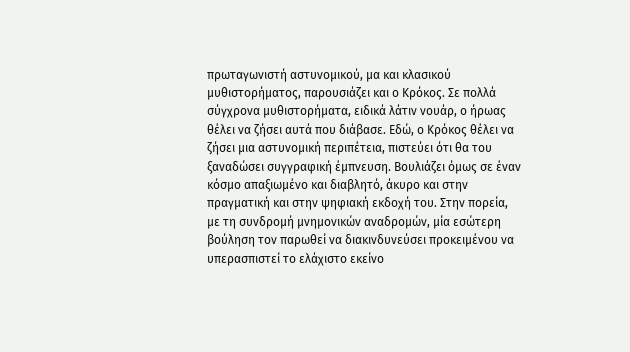πρωταγωνιστή αστυνομικού, μα και κλασικού μυθιστορήματος, παρουσιάζει και ο Κρόκος. Σε πολλά σύγχρονα μυθιστορήματα, ειδικά λάτιν νουάρ, ο ήρωας θέλει να ζήσει αυτά που διάβασε. Εδώ, ο Κρόκος θέλει να ζήσει μια αστυνομική περιπέτεια, πιστεύει ότι θα του ξαναδώσει συγγραφική έμπνευση. Βουλιάζει όμως σε έναν κόσμο απαξιωμένο και διαβλητό, άκυρο και στην πραγματική και στην ψηφιακή εκδοχή του. Στην πορεία, με τη συνδρομή μνημονικών αναδρομών, μία εσώτερη βούληση τον παρωθεί να διακινδυνεύσει προκειμένου να υπερασπιστεί το ελάχιστο εκείνο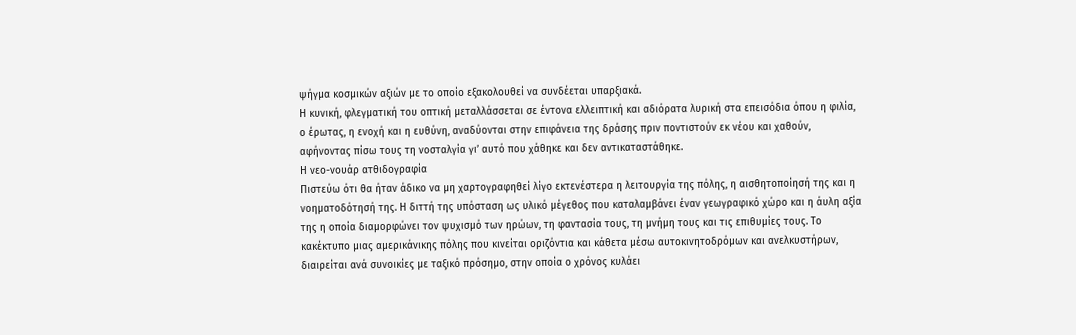ψήγμα κοσμικών αξιών με το οποίο εξακολουθεί να συνδέεται υπαρξιακά.
Η κυνική, φλεγματική του οπτική μεταλλάσσεται σε έντονα ελλειπτική και αδιόρατα λυρική στα επεισόδια όπου η φιλία, ο έρωτας, η ενοχή και η ευθύνη, αναδύονται στην επιφάνεια της δράσης πριν ποντιστούν εκ νέου και χαθούν, αφήνοντας πίσω τους τη νοσταλγία γι’ αυτό που χάθηκε και δεν αντικαταστάθηκε.
Η νεο-νουάρ ατθιδογραφία
Πιστεύω ότι θα ήταν άδικο να μη χαρτογραφηθεί λίγο εκτενέστερα η λειτουργία της πόλης, η αισθητοποίησή της και η νοηματοδότησή της. Η διττή της υπόσταση ως υλικό μέγεθος που καταλαμβάνει έναν γεωγραφικό χώρο και η άυλη αξία της η οποία διαμορφώνει τον ψυχισμό των ηρώων, τη φαντασία τους, τη μνήμη τους και τις επιθυμίες τους. Το κακέκτυπο μιας αμερικάνικης πόλης που κινείται οριζόντια και κάθετα μέσω αυτοκινητοδρόμων και ανελκυστήρων, διαιρείται ανά συνοικίες με ταξικό πρόσημο, στην οποία ο χρόνος κυλάει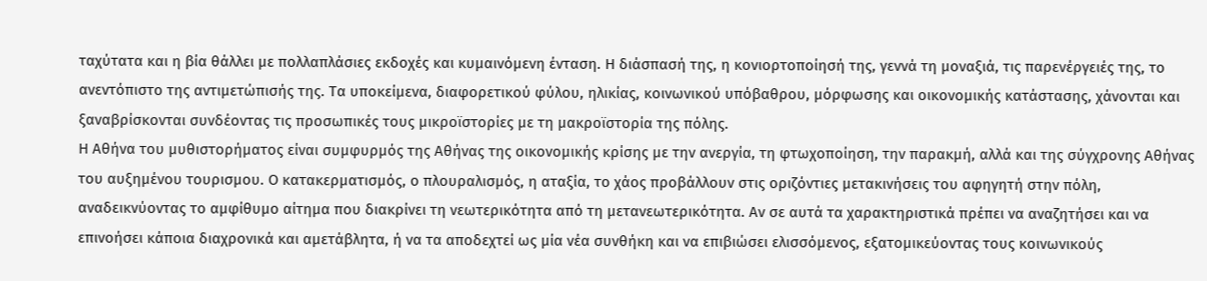ταχύτατα και η βία θάλλει με πολλαπλάσιες εκδοχές και κυμαινόμενη ένταση. Η διάσπασή της, η κονιορτοποίησή της, γεννά τη μοναξιά, τις παρενέργειές της, το ανεντόπιστο της αντιμετώπισής της. Τα υποκείμενα, διαφορετικού φύλου, ηλικίας, κοινωνικού υπόβαθρου, μόρφωσης και οικονομικής κατάστασης, χάνονται και ξαναβρίσκονται συνδέοντας τις προσωπικές τους μικροϊστορίες με τη μακροϊστορία της πόλης.
Η Αθήνα του μυθιστορήματος είναι συμφυρμός της Αθήνας της οικονομικής κρίσης με την ανεργία, τη φτωχοποίηση, την παρακμή, αλλά και της σύγχρονης Αθήνας του αυξημένου τουρισμου. Ο κατακερματισμός, ο πλουραλισμός, η αταξία, το χάος προβάλλουν στις οριζόντιες μετακινήσεις του αφηγητή στην πόλη, αναδεικνύοντας το αμφίθυμο αίτημα που διακρίνει τη νεωτερικότητα από τη μετανεωτερικότητα. Αν σε αυτά τα χαρακτηριστικά πρέπει να αναζητήσει και να επινοήσει κάποια διαχρονικά και αμετάβλητα, ή να τα αποδεχτεί ως μία νέα συνθήκη και να επιβιώσει ελισσόμενος, εξατομικεύοντας τους κοινωνικούς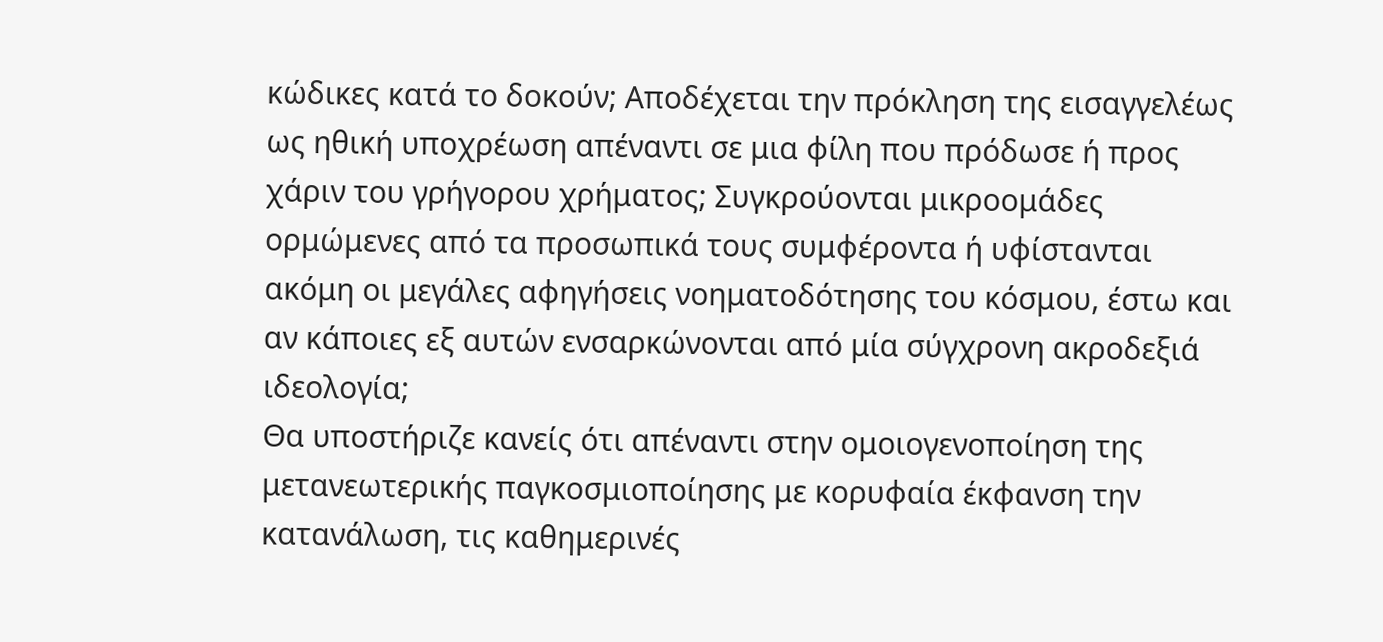κώδικες κατά το δοκούν; Αποδέχεται την πρόκληση της εισαγγελέως ως ηθική υποχρέωση απέναντι σε μια φίλη που πρόδωσε ή προς χάριν του γρήγορου χρήματος; Συγκρούονται μικροομάδες ορμώμενες από τα προσωπικά τους συμφέροντα ή υφίστανται ακόμη οι μεγάλες αφηγήσεις νοηματοδότησης του κόσμου, έστω και αν κάποιες εξ αυτών ενσαρκώνονται από μία σύγχρονη ακροδεξιά ιδεολογία;
Θα υποστήριζε κανείς ότι απέναντι στην ομοιογενοποίηση της μετανεωτερικής παγκοσμιοποίησης με κορυφαία έκφανση την κατανάλωση, τις καθημερινές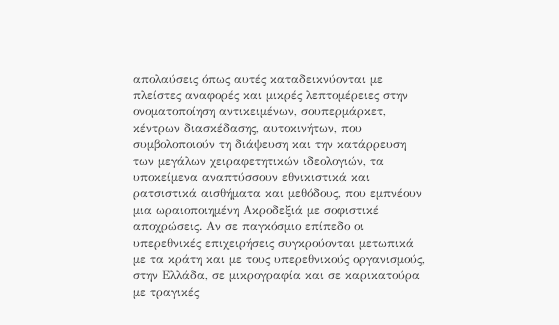απολαύσεις όπως αυτές καταδεικνύονται με πλείστες αναφορές και μικρές λεπτομέρειες στην ονοματοποίηση αντικειμένων, σουπερμάρκετ, κέντρων διασκέδασης, αυτοκινήτων, που συμβολοποιούν τη διάψευση και την κατάρρευση των μεγάλων χειραφετητικών ιδεολογιών, τα υποκείμενα αναπτύσσουν εθνικιστικά και ρατσιστικά αισθήματα και μεθόδους, που εμπνέουν μια ωραιοποιημένη Ακροδεξιά με σοφιστικέ αποχρώσεις. Αν σε παγκόσμιο επίπεδο οι υπερεθνικές επιχειρήσεις συγκρούονται μετωπικά με τα κράτη και με τους υπερεθνικούς οργανισμούς, στην Ελλάδα, σε μικρογραφία και σε καρικατούρα με τραγικές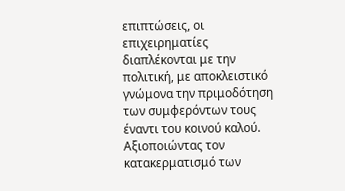επιπτώσεις, οι επιχειρηματίες διαπλέκονται με την πολιτική, με αποκλειστικό γνώμονα την πριμοδότηση των συμφερόντων τους έναντι του κοινού καλού. Αξιοποιώντας τον κατακερματισμό των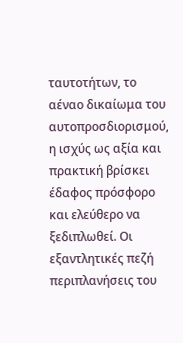ταυτοτήτων, το αέναο δικαίωμα του αυτοπροσδιορισμού, η ισχύς ως αξία και πρακτική βρίσκει έδαφος πρόσφορο και ελεύθερο να ξεδιπλωθεί. Οι εξαντλητικές πεζή περιπλανήσεις του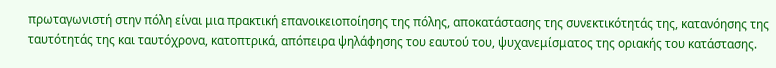πρωταγωνιστή στην πόλη είναι μια πρακτική επανοικειοποίησης της πόλης, αποκατάστασης της συνεκτικότητάς της, κατανόησης της ταυτότητάς της και ταυτόχρονα, κατοπτρικά, απόπειρα ψηλάφησης του εαυτού του, ψυχανεμίσματος της οριακής του κατάστασης.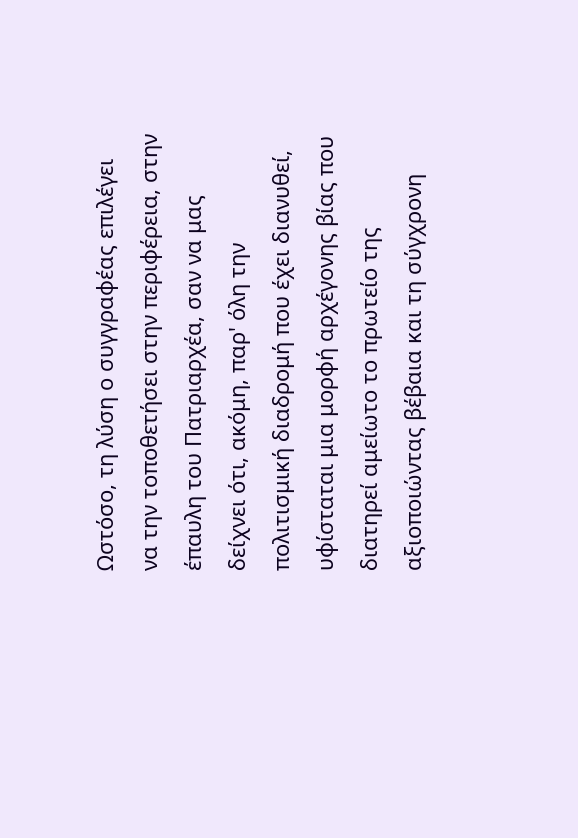Ωστόσο, τη λύση ο συγγραφέας επιλέγει να την τοποθετήσει στην περιφέρεια, στην έπαυλη του Πατριαρχέα, σαν να μας δείχνει ότι, ακόμη, παρ' όλη την πολιτισμική διαδρομή που έχει διανυθεί, υφίσταται μια μορφή αρχέγονης βίας που διατηρεί αμείωτο το πρωτείο της αξιοποιώντας βέβαια και τη σύγχρονη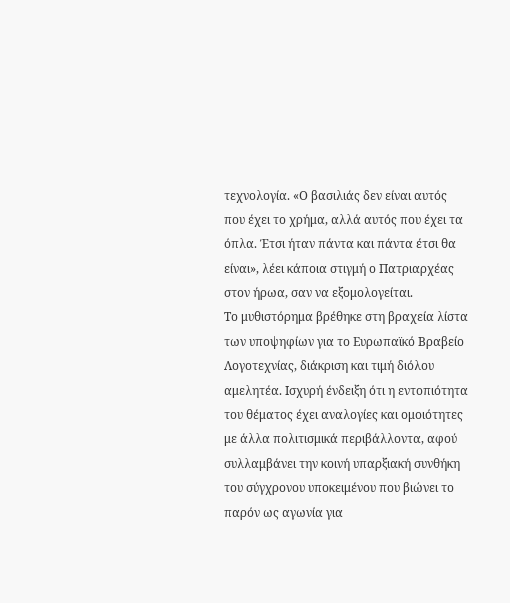τεχνολογία. «Ο βασιλιάς δεν είναι αυτός που έχει το χρήμα, αλλά αυτός που έχει τα όπλα. Έτσι ήταν πάντα και πάντα έτσι θα είναι», λέει κάποια στιγμή ο Πατριαρχέας στον ήρωα, σαν να εξομολογείται.
Το μυθιστόρημα βρέθηκε στη βραχεία λίστα των υποψηφίων για το Ευρωπαϊκό Βραβείο Λογοτεχνίας, διάκριση και τιμή διόλου αμελητέα. Ισχυρή ένδειξη ότι η εντοπιότητα του θέματος έχει αναλογίες και ομοιότητες με άλλα πολιτισμικά περιβάλλοντα, αφού συλλαμβάνει την κοινή υπαρξιακή συνθήκη του σύγχρονου υποκειμένου που βιώνει το παρόν ως αγωνία για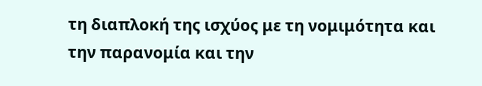τη διαπλοκή της ισχύος με τη νομιμότητα και την παρανομία και την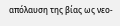απόλαυση της βίας ως νεο-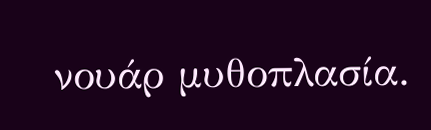νουάρ μυθοπλασία.